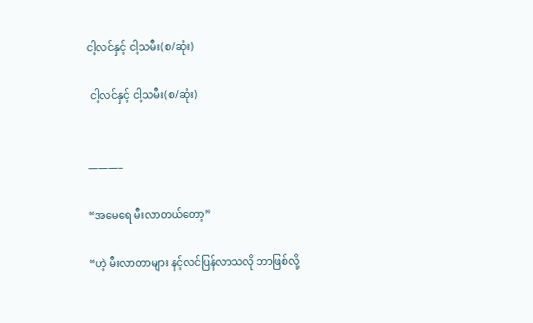ငါ့လင်နှင့် ငါ့သမီး(စ/ဆုံး)

 ငါ့လင်နှင့် ငါ့သမီး(စ/ဆုံး)


———–

“အမေရေ မီးလာတယ်တော့”

“ဟဲ့ မီးလာတာများ နင့်လင်ပြန်လာသလို ဘာဖြစ်လို့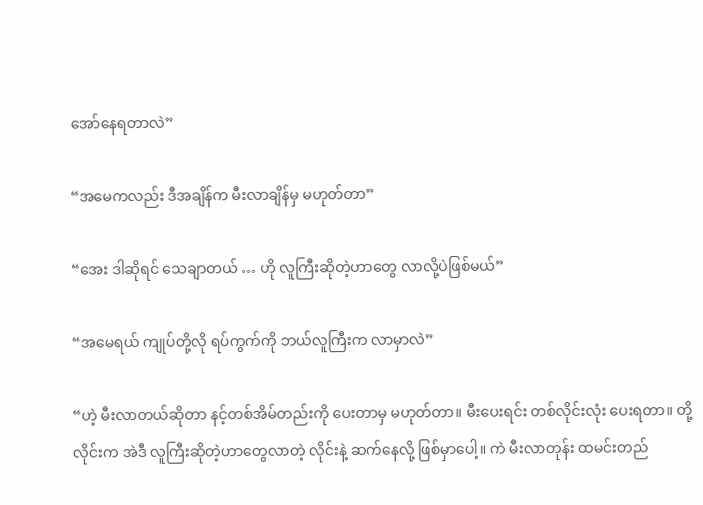အော်နေရတာလဲ”

“အမေကလည်း ဒီအချိန်က မီးလာချိန်မှ မဟုတ်တာ”

“အေး ဒါဆိုရင် သေချာတယ် … ဟို လူကြီးဆိုတဲ့ဟာတွေ လာလို့ပဲဖြစ်မယ်”

“အမေရယ် ကျုပ်တို့လို ရပ်ကွက်ကို ဘယ်လူကြီးက လာမှာလဲ”

“ဟဲ့ မီးလာတယ်ဆိုတာ နင့်တစ်အိမ်တည်းကို ပေးတာမှ မဟုတ်တာ။ မီးပေးရင်း တစ်လိုင်းလုံး ပေးရတာ။ တို့လိုင်းက အဲဒီ လူကြီးဆိုတဲ့ဟာတွေလာတဲ့ လိုင်းနဲ့ ဆက်နေလို့ ဖြစ်မှာပေါ့။ ကဲ မီးလာတုန်း ထမင်းတည်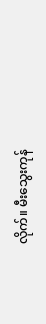လိုက်။ မီးသွေးကုန်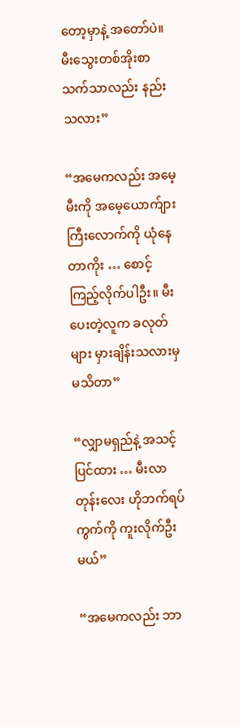တော့မှာနဲ့ အတော်ပဲ။ မီးသွေးတစ်အိုးစာ သက်သာလည်း နည်းသလား”

“အမေကလည်း အမေ့မီးကို အမေ့ယောက်ျားကြီးလောက်ကို ယုံနေတာကိုး … စောင့်ကြည့်လိုက်ပါဦး။ မီးပေးတဲ့လူက ခလုတ်များ မှားချိန်းသလားမှ မသိတာ”

“လျှာမရှည်နဲ့ အသင့်ပြင်ထား … မီးလာတုန်းလေး ဟိုဘက်ရပ်ကွက်ကို ကူးလိုက်ဦးမယ်”

“အမေကလည်း ဘာ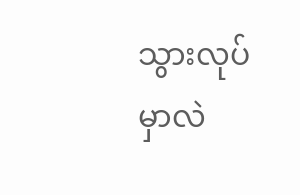သွားလုပ်မှာလဲ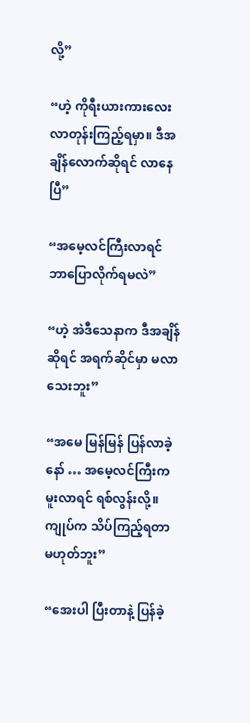လို့”

“ဟဲ့ ကိုရီးယားကားလေး လာတုန်းကြည့်ရမှာ။ ဒီအချိန်လောက်ဆိုရင် လာနေပြီ”

“အမေ့လင်ကြီးလာရင် ဘာပြောလိုက်ရမလဲ”

“ဟဲ့ အဲဒီသေနာက ဒီအချိန်ဆိုရင် အရက်ဆိုင်မှာ မလာသေးဘူး”

“အမေ မြန်မြန် ပြန်လာခဲ့နော် … အမေ့လင်ကြီးက မူးလာရင် ရစ်လွန်းလို့။ ကျုပ်က သိပ်ကြည့်ရတာ မဟုတ်ဘူး”

“အေးပါ ပြီးတာနဲ့ ပြန်ခဲ့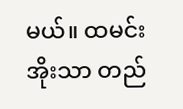မယ်။ ထမင်းအိုးသာ တည်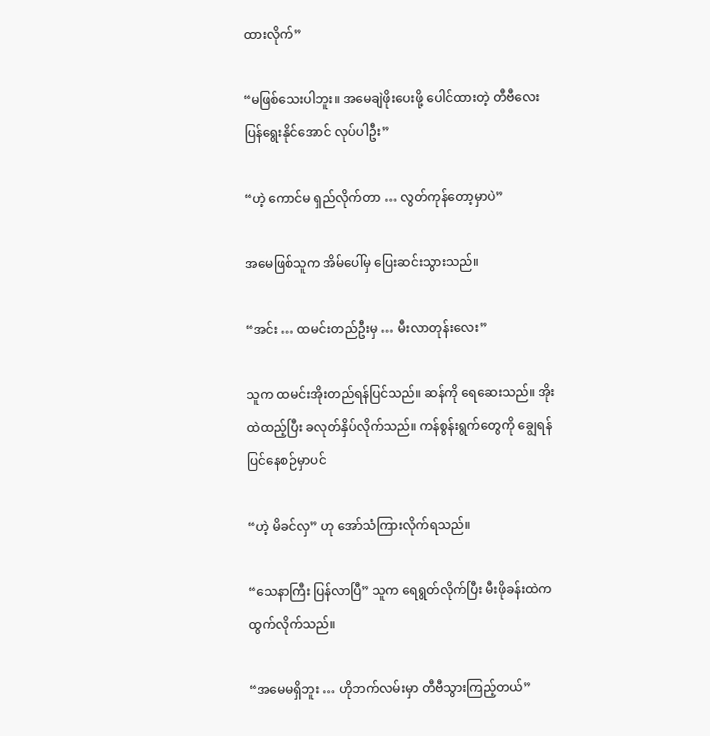ထားလိုက်”

“မဖြစ်သေးပါဘူး။ အမေချဲဖိုးပေးဖို့ ပေါင်ထားတဲ့ တီဗီလေး ပြန်ရွေးနိုင်အောင် လုပ်ပါဦး”

“ဟဲ့ ကောင်မ ရှည်လိုက်တာ … လွတ်ကုန်တော့မှာပဲ”

အမေဖြစ်သူက အိမ်ပေါ်မှ ပြေးဆင်းသွားသည်။

“အင်း … ထမင်းတည်ဦးမှ … မီးလာတုန်းလေး”

သူက ထမင်းအိုးတည်ရန်ပြင်သည်။ ဆန်ကို ရေဆေးသည်။ အိုးထဲထည့်ပြီး ခလုတ်နှိပ်လိုက်သည်။ ကန်စွန်းရွက်တွေကို ချွေရန် ပြင်နေစဉ်မှာပင်

“ဟဲ့ မိခင်လှ” ဟု အော်သံကြားလိုက်ရသည်။

“သေနာကြီး ပြန်လာပြီ” သူက ရေရွတ်လိုက်ပြီး မီးဖိုခန်းထဲက ထွက်လိုက်သည်။

“အမေမရှိဘူး … ဟိုဘက်လမ်းမှာ တီဗီသွားကြည့်တယ်”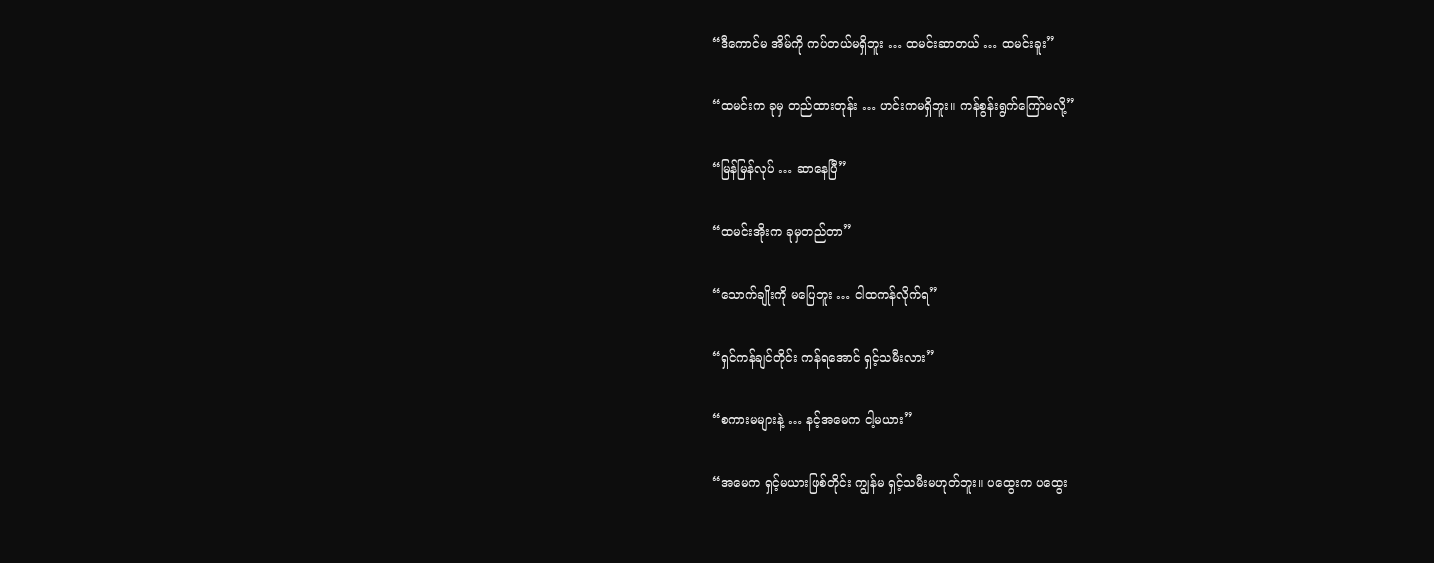“ဒီကောင်မ အိမ်ကို ကပ်တယ်မရှိဘူး … ထမင်းဆာတယ် … ထမင်းခူး”

“ထမင်းက ခုမှ တည်ထားတုန်း … ဟင်းကမရှိဘူး။ ကန်စွန်းရွက်ကြော်မလို့”

“မြန်မြန်လုပ် … ဆာနေပြီ”

“ထမင်းအိုးက ခုမှတည်တာ”

“သောက်ချိုးကို မပြေဘူး … ငါထကန်လိုက်ရ”

“ရှင်ကန်ချင်တိုင်း ကန်ရအောင် ရှင့်သမီးလား”

“စကားမများနဲ့ … နင့်အမေက ငါ့မယား”

“အမေက ရှင့်မယားဖြစ်တိုင်း ကျွန်မ ရှင့်သမီးမဟုတ်ဘူး။ ပထွေးက ပထွေး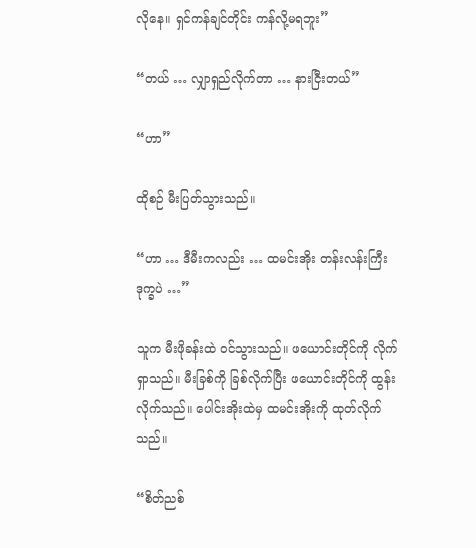လိုနေ။ ရှင်ကန်ချင်တိုင်း ကန်လို့မရဘူး”

“တယ် … လျှာရှည်လိုက်တာ … နားငြီးတယ်”

“ဟာ”

ထိုစဉ် မီးပြတ်သွားသည်။

“ဟာ … ဒီမီးကလည်း … ထမင်းအိုး တန်းလန်းကြီး ဒုက္ခပဲ …”

သူက မီးဖိုခန်းထဲ ဝင်သွားသည်။ ဖယောင်းတိုင်ကို လိုက်ရှာသည်။ မီးခြစ်ကို ခြစ်လိုက်ပြီး ဖယောင်းတိုင်ကို ထွန်းလိုက်သည်။ ပေါင်းအိုးထဲမှ ထမင်းအိုးကို ထုတ်လိုက်သည်။

“စိတ်ညစ်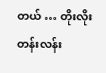တယ် … တိုးလိုးတန်းလန်း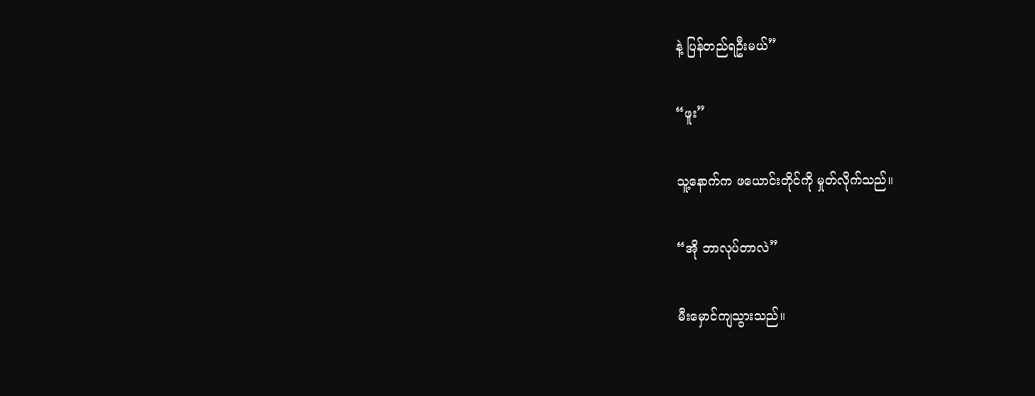နဲ့ ပြန်တည်ရဦးမယ်”

“ဖူး”

သူ့နောက်က ဖယောင်းတိုင်ကို မှုတ်လိုက်သည်။

“အို ဘာလုပ်တာလဲ”

မီးမှောင်ကျသွားသည်။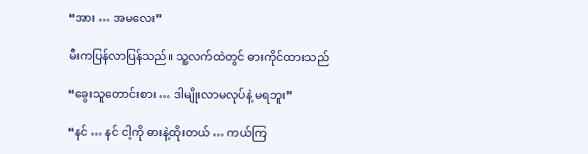“အား … အမလေး”

မီးကပြန်လာပြန်သည်။ သူ့လက်ထဲတွင် ဓားကိုင်ထားသည်

“ခွေးသူတောင်းစား … ဒါမျိုးလာမလုပ်နဲ့ မရဘူး”

“နင် … နင် ငါ့ကို ဓားနဲ့ထိုးတယ် … ကယ်ကြ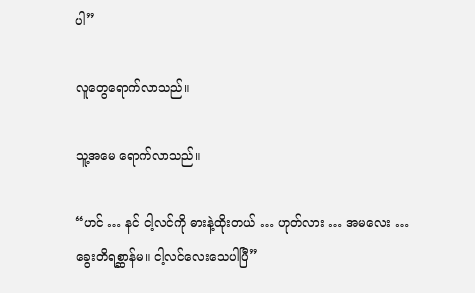ပါ”

လူတွေရောက်လာသည်။

သူ့အမေ ရောက်လာသည်။

“ဟင် … နင် ငါ့လင်ကို ဓားနဲ့ထိုးတယ် … ဟုတ်လား … အမလေး … ခွေးတိရစ္ဆာန်မ။ ငါ့လင်လေးသေပါပြီ”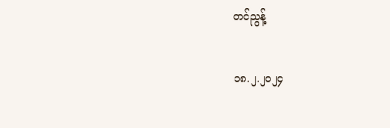တင်ညွန့်

၁၈.၂.၂၀၂၄